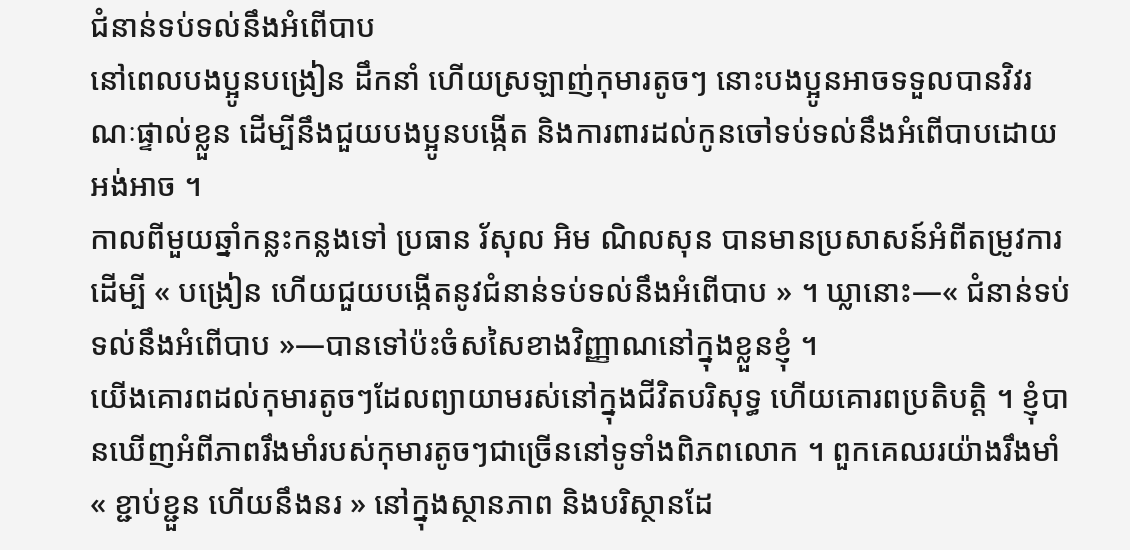ជំនាន់ទប់ទល់នឹងអំពើបាប
នៅពេលបងប្អូនបង្រៀន ដឹកនាំ ហើយស្រឡាញ់កុមារតូចៗ នោះបងប្អូនអាចទទួលបានវិវរណៈផ្ទាល់ខ្លួន ដើម្បីនឹងជួយបងប្អូនបង្កើត និងការពារដល់កូនចៅទប់ទល់នឹងអំពើបាបដោយអង់អាច ។
កាលពីមួយឆ្នាំកន្លះកន្លងទៅ ប្រធាន រ័សុល អិម ណិលសុន បានមានប្រសាសន៍អំពីតម្រូវការដើម្បី « បង្រៀន ហើយជួយបង្កើតនូវជំនាន់ទប់ទល់នឹងអំពើបាប » ។ ឃ្លានោះ—« ជំនាន់ទប់ទល់នឹងអំពើបាប »—បានទៅប៉ះចំសសៃខាងវិញ្ញាណនៅក្នុងខ្លួនខ្ញុំ ។
យើងគោរពដល់កុមារតូចៗដែលព្យាយាមរស់នៅក្នុងជីវិតបរិសុទ្ធ ហើយគោរពប្រតិបត្តិ ។ ខ្ញុំបានឃើញអំពីភាពរឹងមាំរបស់កុមារតូចៗជាច្រើននៅទូទាំងពិភពលោក ។ ពួកគេឈរយ៉ាងរឹងមាំ « ខ្ជាប់ខ្ជួន ហើយនឹងនរ » នៅក្នុងស្ថានភាព និងបរិស្ថានដែ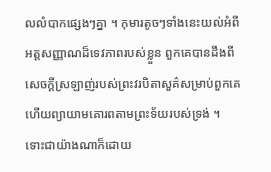លលំបាកផ្សេងៗគ្នា ។ កុមារតូចៗទាំងនេះយល់អំពីអត្តសញ្ញាណដ៏ទេវភាពរបស់ខ្លួន ពួកគេបានដឹងពីសេចក្ដីស្រឡាញ់របស់ព្រះវរបិតាសួគ៌សម្រាប់ពួកគេ ហើយព្យាយាមគោរពតាមព្រះទ័យរបស់ទ្រង់ ។
ទោះជាយ៉ាងណាក៏ដោយ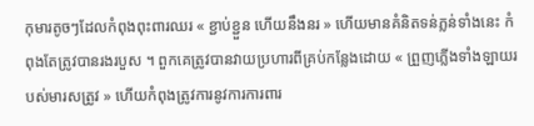កុមារតូចៗដែលកំពុងពុះពារឈរ « ខ្ជាប់ខ្ជួន ហើយនឹងនរ » ហើយមានគំនិតទន់ភ្លន់ទាំងនេះ កំពុងតែត្រូវបានរងរបួស ។ ពួកគេត្រូវបានវាយប្រហារពីគ្រប់កន្លែងដោយ « ព្រួញភ្លើងទាំងឡាយរបស់មារសត្រូវ » ហើយកំពុងត្រូវការនូវការការពារ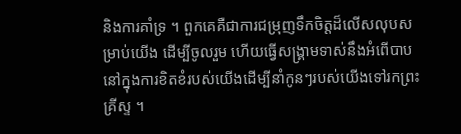និងការគាំទ្រ ។ ពួកគេគឺជាការជម្រុញទឹកចិត្តដ៏លើសលុបសម្រាប់យើង ដើម្បីចូលរួម ហើយធ្វើសង្គ្រាមទាស់នឹងអំពើបាប នៅក្នុងការខិតខំរបស់យើងដើម្បីនាំកូនៗរបស់យើងទៅរកព្រះគ្រីស្ទ ។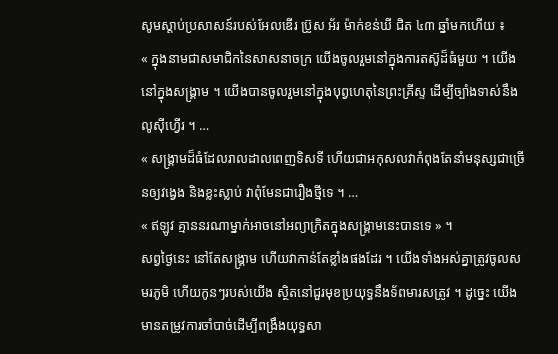សូមស្ដាប់ប្រសាសន៍របស់អែលឌើរ ប្រ៊ូស អ័រ ម៉ាក់ខន់ឃី ជិត ៤៣ ឆ្នាំមកហើយ ៖
« ក្នុងនាមជាសមាជិកនៃសាសនាចក្រ យើងចូលរួមនៅក្នុងការតស៊ូដ៏ធំមួយ ។ យើងនៅក្នុងសង្គ្រាម ។ យើងបានចូលរួមនៅក្នុងបុព្វហេតុនៃព្រះគ្រីស្ទ ដើម្បីច្បាំងទាស់នឹងលូស៊ីហ្វើរ ។ …
« សង្គ្រាមដ៏ធំដែលរាលដាលពេញទិសទី ហើយជាអកុសលវាកំពុងតែនាំមនុស្សជាច្រើនឲ្យវង្វេង និងខ្លះស្លាប់ វាពុំមែនជារឿងថ្មីទេ ។ …
« ឥឡូវ គ្មាននរណាម្នាក់អាចនៅអព្យាក្រិតក្នុងសង្គ្រាមនេះបានទេ » ។
សព្វថ្ងៃនេះ នៅតែសង្គ្រាម ហើយវាកាន់តែខ្លាំងផងដែរ ។ យើងទាំងអស់គ្នាត្រូវចូលសមរភូមិ ហើយកូនៗរបស់យើង ស្ថិតនៅជួរមុខប្រយុទ្ធនឹងទ័ពមារសត្រូវ ។ ដូច្នេះ យើងមានតម្រូវការចាំបាច់ដើម្បីពង្រឹងយុទ្ធសា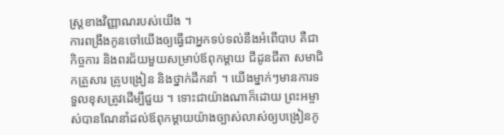ស្ត្រខាងវិញ្ញាណរបស់យើង ។
ការពង្រឹងកូនចៅយើងឲ្យធ្វើជាអ្នកទប់ទល់នឹងអំពើបាប គឺជាកិច្ចការ និងពរជ័យមួយសម្រាប់ឪពុកម្ដាយ ជីដូនជីតា សមាជិកគ្រួសារ គ្រូបង្រៀន និងថ្នាក់ដឹកនាំ ។ យើងម្នាក់ៗមានការទទួលខុសត្រូវដើម្បីជួយ ។ ទោះជាយ៉ាងណាក៏ដោយ ព្រះអម្ចាស់បានណែនាំដល់ឪពុកម្ដាយយ៉ាងច្បាស់លាស់ឲ្យបង្រៀនកូ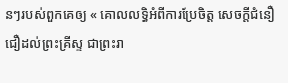នៗរបស់ពួកគេឲ្យ « គោលលទ្ធិអំពីការប្រែចិត្ត សេចក្តីជំនឿជឿដល់ព្រះគ្រីស្ទ ជាព្រះរា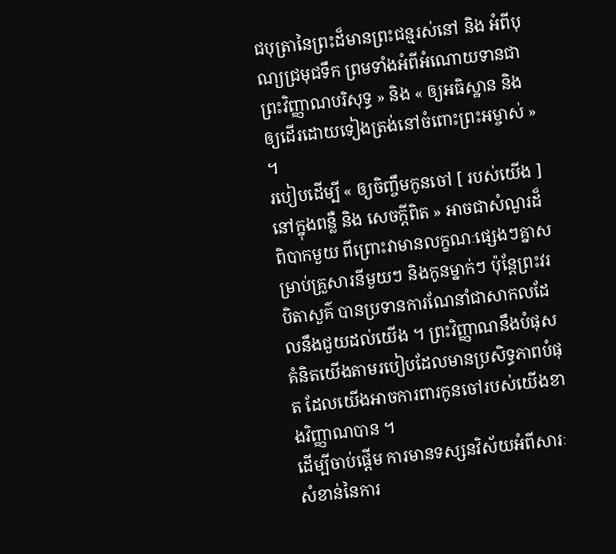ជបុត្រានៃព្រះដ៏មានព្រះជន្មរស់នៅ និង អំពីបុណ្យជ្រមុជទឹក ព្រមទាំងអំពីអំណោយទានជាព្រះវិញ្ញាណបរិសុទ្ធ » និង « ឲ្យអធិស្ឋាន និង ឲ្យដើរដោយទៀងត្រង់នៅចំពោះព្រះអម្ចាស់ » ។
របៀបដើម្បី « ឲ្យចិញ្ចឹមកូនចៅ [ របស់យើង ] នៅក្នុងពន្លឺ និង សេចក្ដីពិត » អាចជាសំណួរដ៏ពិបាកមួយ ពីព្រោះវាមានលក្ខណៈផ្សេងៗគ្នាសម្រាប់គ្រួសារនីមួយៗ និងកូនម្នាក់ៗ ប៉ុន្តែព្រះវរបិតាសួគ៌ បានប្រទានការណែនាំជាសាកលដែលនឹងជួយដល់យើង ។ ព្រះវិញ្ញាណនឹងបំផុសគំនិតយើងតាមរបៀបដែលមានប្រសិទ្ធភាពបំផុត ដែលយើងអាចការពារកូនចៅរបស់យើងខាងវិញ្ញាណបាន ។
ដើម្បីចាប់ផ្ដើម ការមានទស្សនវិស័យអំពីសារៈសំខាន់នៃការ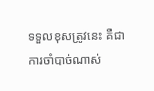ទទួលខុសត្រូវនេះ គឺជាការចាំបាច់ណាស់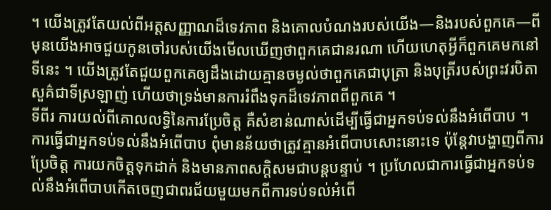។ យើងត្រូវតែយល់ពីអត្តសញ្ញាណដ៏ទេវភាព និងគោលបំណងរបស់យើង—និងរបស់ពួកគេ—ពីមុនយើងអាចជួយកូនចៅរបស់យើងមើលឃើញថាពួកគេជានរណា ហើយហេតុអ្វីក៏ពួកគេមកនៅទីនេះ ។ យើងត្រូវតែជួយពួកគេឲ្យដឹងដោយគ្មានចម្ងល់ថាពួកគេជាបុត្រា និងបុត្រីរបស់ព្រះវរបិតាសួគ៌ជាទីស្រឡាញ់ ហើយថាទ្រង់មានការរំពឹងទុកដ៏ទេវភាពពីពួកគេ ។
ទីពីរ ការយល់ពីគោលលទ្ធិនៃការប្រែចិត្ត គឺសំខាន់ណាស់ដើម្បីធ្វើជាអ្នកទប់ទល់នឹងអំពើបាប ។ ការធ្វើជាអ្នកទប់ទល់នឹងអំពើបាប ពុំមានន័យថាត្រូវគ្មានអំពើបាបសោះនោះទេ ប៉ុន្តែវាបង្ហាញពីការប្រែចិត្ត ការយកចិត្តទុកដាក់ និងមានភាពសក្ដិសមជាបន្ដបន្ទាប់ ។ ប្រហែលជាការធ្វើជាអ្នកទប់ទល់នឹងអំពើបាបកើតចេញជាពរជ័យមួយមកពីការទប់ទល់អំពើ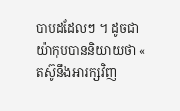បាបដដែលៗ ។ ដូចជាយ៉ាកុបបាននិយាយថា « តស៊ូនឹងអារក្សវិញ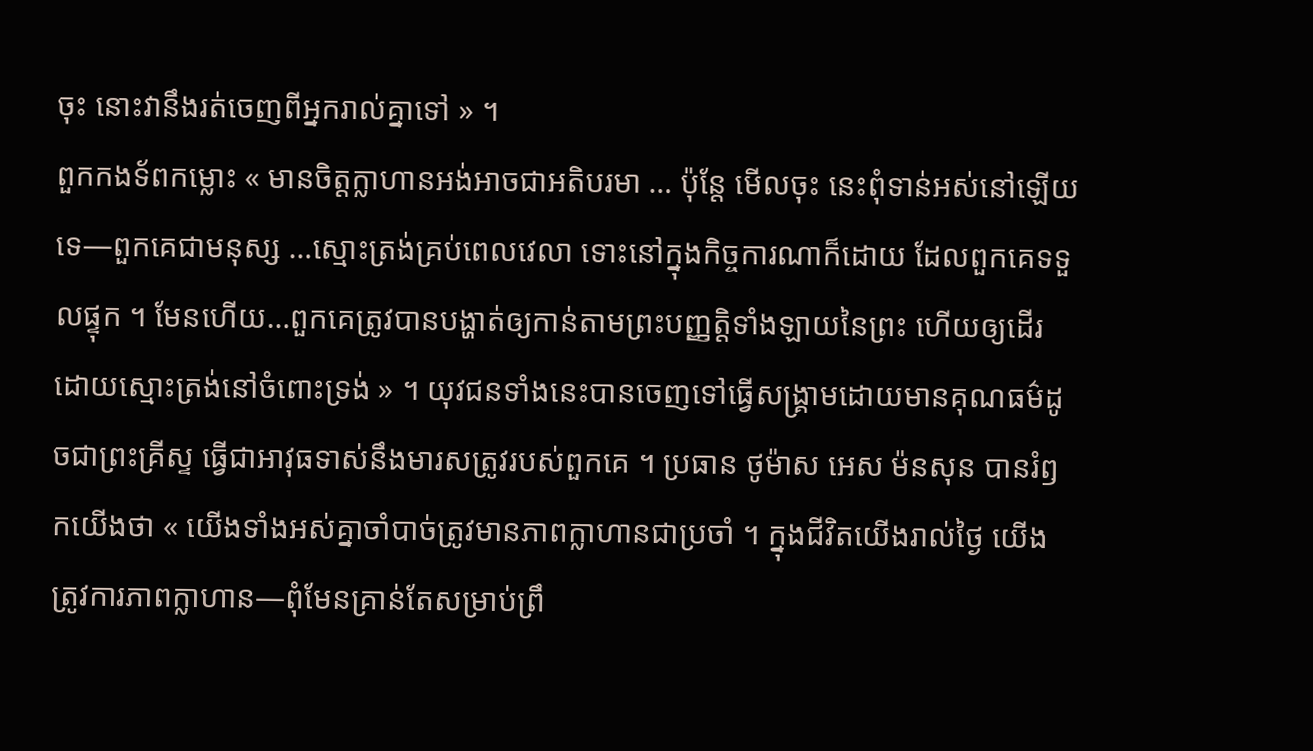ចុះ នោះវានឹងរត់ចេញពីអ្នករាល់គ្នាទៅ » ។
ពួកកងទ័ពកម្លោះ « មានចិត្តក្លាហានអង់អាចជាអតិបរមា … ប៉ុន្តែ មើលចុះ នេះពុំទាន់អស់នៅឡើយទេ—ពួកគេជាមនុស្ស …ស្មោះត្រង់គ្រប់ពេលវេលា ទោះនៅក្នុងកិច្ចការណាក៏ដោយ ដែលពួកគេទទួលផ្ទុក ។ មែនហើយ…ពួកគេត្រូវបានបង្ហាត់ឲ្យកាន់តាមព្រះបញ្ញត្តិទាំងឡាយនៃព្រះ ហើយឲ្យដើរដោយស្មោះត្រង់នៅចំពោះទ្រង់ » ។ យុវជនទាំងនេះបានចេញទៅធ្វើសង្គ្រាមដោយមានគុណធម៌ដូចជាព្រះគ្រីស្ទ ធ្វើជាអាវុធទាស់នឹងមារសត្រូវរបស់ពួកគេ ។ ប្រធាន ថូម៉ាស អេស ម៉នសុន បានរំឭកយើងថា « យើងទាំងអស់គ្នាចាំបាច់ត្រូវមានភាពក្លាហានជាប្រចាំ ។ ក្នុងជីវិតយើងរាល់ថ្ងៃ យើងត្រូវការភាពក្លាហាន—ពុំមែនគ្រាន់តែសម្រាប់ព្រឹ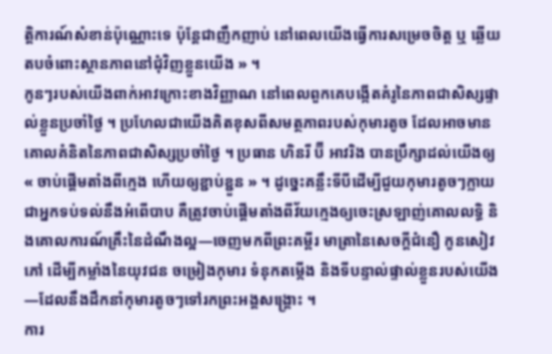ត្តិការណ៍សំខាន់ប៉ុណ្ណោះទេ ប៉ុន្តែជាញឹកញាប់ នៅពេលយើងធ្វើការសម្រេចចិត្ត ឬ ឆ្លើយតបចំពោះស្ថានភាពនៅជុំវិញខ្លួនយើង » ។
កូនៗរបស់យើងពាក់អាវក្រោះខាងវិញ្ញាណ នៅពេលពួកគេបង្កើតគំរូនៃភាពជាសិស្សផ្ទាល់ខ្លួនប្រចាំថ្ងៃ ។ ប្រហែលជាយើងគិតខុសពីសមត្ថភាពរបស់កុមារតូច ដែលអាចមានគោលគំនិតនៃភាពជាសិស្សប្រចាំថ្ងៃ ។ ប្រធាន ហិនរី ប៊ី អាវរិង បានប្រឹក្សាដល់យើងឲ្យ « ចាប់ផ្ដើមតាំងពីក្មេង ហើយឲ្យខ្ជាប់ខ្ជួន » ។ ដូច្នេះគន្លឹះទីបីដើម្បីជួយកុមារតូចៗក្លាយជាអ្នកទប់ទល់នឹងអំពើបាប គឺត្រូវចាប់ផ្ដើមតាំងពីវ័យក្មេងឲ្យចេះស្រឡាញ់គោលលទ្ធិ និងគោលការណ៍គ្រឹះនៃដំណឹងល្អ—ចេញមកពីព្រះគម្ពីរ មាត្រានៃសេចក្តីជំនឿ កូនសៀវភៅ ដើម្បីកម្លាំងនៃយុវជន ចម្រៀងកុមារ ទំនុកតម្កើង និងទីបន្ទាល់ផ្ទាល់ខ្លួនរបស់យើង—ដែលនឹងដឹកនាំកុមារតូចៗទៅរកព្រះអង្គសង្គ្រោះ ។
ការ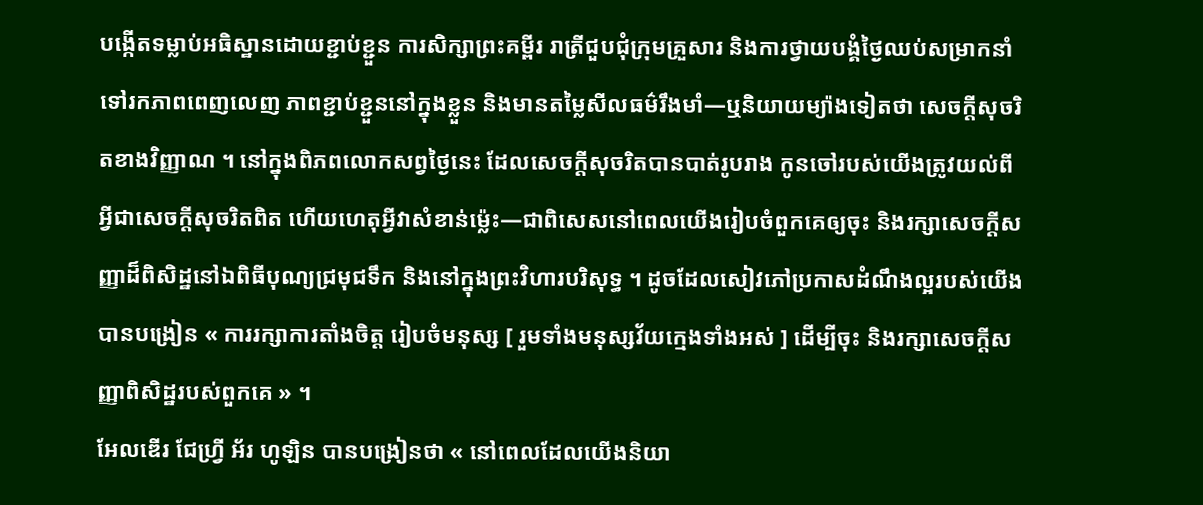បង្កើតទម្លាប់អធិស្ឋានដោយខ្ជាប់ខ្ជួន ការសិក្សាព្រះគម្ពីរ រាត្រីជួបជុំក្រុមគ្រួសារ និងការថ្វាយបង្គំថ្ងៃឈប់សម្រាកនាំទៅរកភាពពេញលេញ ភាពខ្ជាប់ខ្ជួននៅក្នុងខ្លួន និងមានតម្លៃសីលធម៌រឹងមាំ—ឬនិយាយម្យ៉ាងទៀតថា សេចក្ដីសុចរិតខាងវិញ្ញាណ ។ នៅក្នុងពិភពលោកសព្វថ្ងៃនេះ ដែលសេចក្ដីសុចរិតបានបាត់រូបរាង កូនចៅរបស់យើងត្រូវយល់ពីអ្វីជាសេចក្ដីសុចរិតពិត ហើយហេតុអ្វីវាសំខាន់ម្ល៉េះ—ជាពិសេសនៅពេលយើងរៀបចំពួកគេឲ្យចុះ និងរក្សាសេចក្ដីសញ្ញាដ៏ពិសិដ្ឋនៅឯពិធីបុណ្យជ្រមុជទឹក និងនៅក្នុងព្រះវិហារបរិសុទ្ធ ។ ដូចដែលសៀវភៅប្រកាសដំណឹងល្អរបស់យើងបានបង្រៀន « ការរក្សាការតាំងចិត្ត រៀបចំមនុស្ស [ រួមទាំងមនុស្សវ័យក្មេងទាំងអស់ ] ដើម្បីចុះ និងរក្សាសេចក្ដីសញ្ញាពិសិដ្ឋរបស់ពួកគេ » ។
អែលឌើរ ជែហ្វ្រី អ័រ ហូឡិន បានបង្រៀនថា « នៅពេលដែលយើងនិយា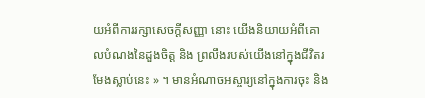យអំពីការរក្សាសេចក្តីសញ្ញា នោះ យើងនិយាយអំពីគោលបំណងនៃដួងចិត្ត និង ព្រលឹងរបស់យើងនៅក្នុងជីវិតរមែងស្លាប់នេះ » ។ មានអំណាចអស្ចារ្យនៅក្នុងការចុះ និង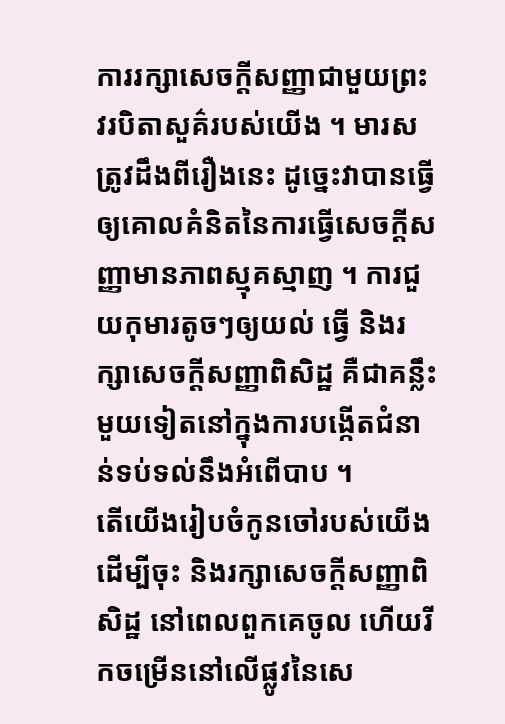ការរក្សាសេចក្ដីសញ្ញាជាមួយព្រះវរបិតាសួគ៌របស់យើង ។ មារសត្រូវដឹងពីរឿងនេះ ដូច្នេះវាបានធ្វើឲ្យគោលគំនិតនៃការធ្វើសេចក្ដីសញ្ញាមានភាពស្មុគស្មាញ ។ ការជួយកុមារតូចៗឲ្យយល់ ធ្វើ និងរក្សាសេចក្ដីសញ្ញាពិសិដ្ឋ គឺជាគន្លឹះមួយទៀតនៅក្នុងការបង្កើតជំនាន់ទប់ទល់នឹងអំពើបាប ។
តើយើងរៀបចំកូនចៅរបស់យើងដើម្បីចុះ និងរក្សាសេចក្ដីសញ្ញាពិសិដ្ឋ នៅពេលពួកគេចូល ហើយរីកចម្រើននៅលើផ្លូវនៃសេ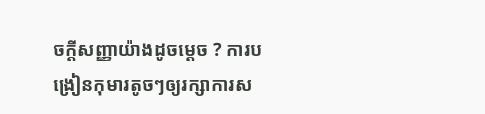ចក្ដីសញ្ញាយ៉ាងដូចម្ដេច ? ការបង្រៀនកុមារតូចៗឲ្យរក្សាការស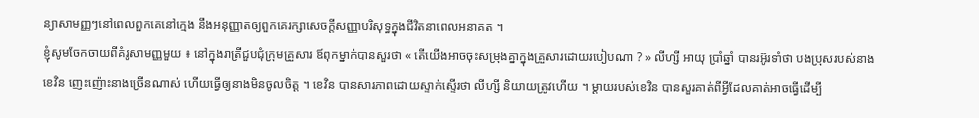ន្យាសាមញ្ញៗនៅពេលពួកគេនៅក្មេង នឹងអនុញ្ញាតឲ្យពួកគេរក្សាសេចក្ដីសញ្ញាបរិសុទ្ធក្នុងជីវិតនាពេលអនាគត ។
ខ្ញុំសូមចែកចាយពីគំរូសាមញ្ញមួយ ៖ នៅក្នុងរាត្រីជួបជុំក្រុមគ្រួសារ ឪពុកម្នាក់បានសួរថា « តើយើងអាចចុះសម្រុងគ្នាក្នុងគ្រួសារដោយរបៀបណា ? » លីហ្សី អាយុ ប្រាំឆ្នាំ បានរអ៊ូរទាំថា បងប្រុសរបស់នាង ខេវិន ញេះញ៉ោះនាងច្រើនណាស់ ហើយធ្វើឲ្យនាងមិនចូលចិត្ត ។ ខេវិន បានសារភាពដោយស្ទាក់ស្ទើរថា លីហ្សី និយាយត្រូវហើយ ។ ម្ដាយរបស់ខេវិន បានសួរគាត់ពីអ្វីដែលគាត់អាចធ្វើដើម្បី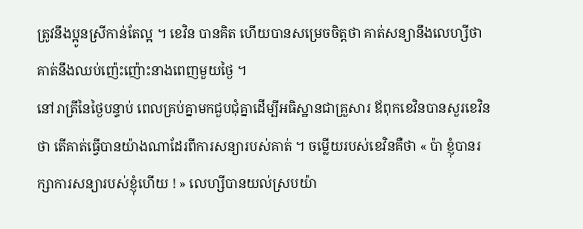ត្រូវនឹងប្អូនស្រីកាន់តែល្អ ។ ខេវិន បានគិត ហើយបានសម្រេចចិត្តថា គាត់សន្យានឹងលេហ្សីថា គាត់នឹងឈប់ញ៉េះញ៉ោះនាងពេញមួយថ្ងៃ ។
នៅរាត្រីនៃថ្ងៃបន្ទាប់ ពេលគ្រប់គ្នាមកជួបជុំគ្នាដើម្បីអធិស្ឋានជាគ្រួសារ ឪពុកខេវិនបានសួរខេវិនថា តើគាត់ធ្វើបានយ៉ាងណាដែរពីការសន្យារបស់គាត់ ។ ចម្លើយរបស់ខេវិនគឺថា « ប៉ា ខ្ញុំបានរក្សាការសន្យារបស់ខ្ញុំហើយ ! » លេហ្សីបានយល់ស្របយ៉ា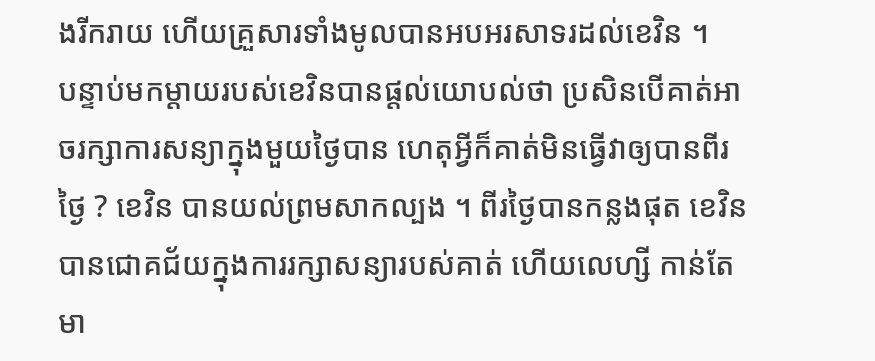ងរីករាយ ហើយគ្រួសារទាំងមូលបានអបអរសាទរដល់ខេវិន ។
បន្ទាប់មកម្ដាយរបស់ខេវិនបានផ្ដល់យោបល់ថា ប្រសិនបើគាត់អាចរក្សាការសន្យាក្នុងមួយថ្ងៃបាន ហេតុអ្វីក៏គាត់មិនធ្វើវាឲ្យបានពីរថ្ងៃ ? ខេវិន បានយល់ព្រមសាកល្បង ។ ពីរថ្ងៃបានកន្លងផុត ខេវិន បានជោគជ័យក្នុងការរក្សាសន្យារបស់គាត់ ហើយលេហ្សី កាន់តែមា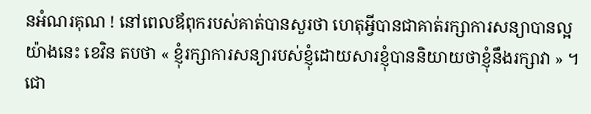នអំណរគុណ ! នៅពេលឪពុករបស់គាត់បានសួរថា ហេតុអ្វីបានជាគាត់រក្សាការសន្យាបានល្អយ៉ាងនេះ ខេវិន តបថា « ខ្ញុំរក្សាការសន្យារបស់ខ្ញុំដោយសារខ្ញុំបាននិយាយថាខ្ញុំនឹងរក្សាវា » ។
ជោ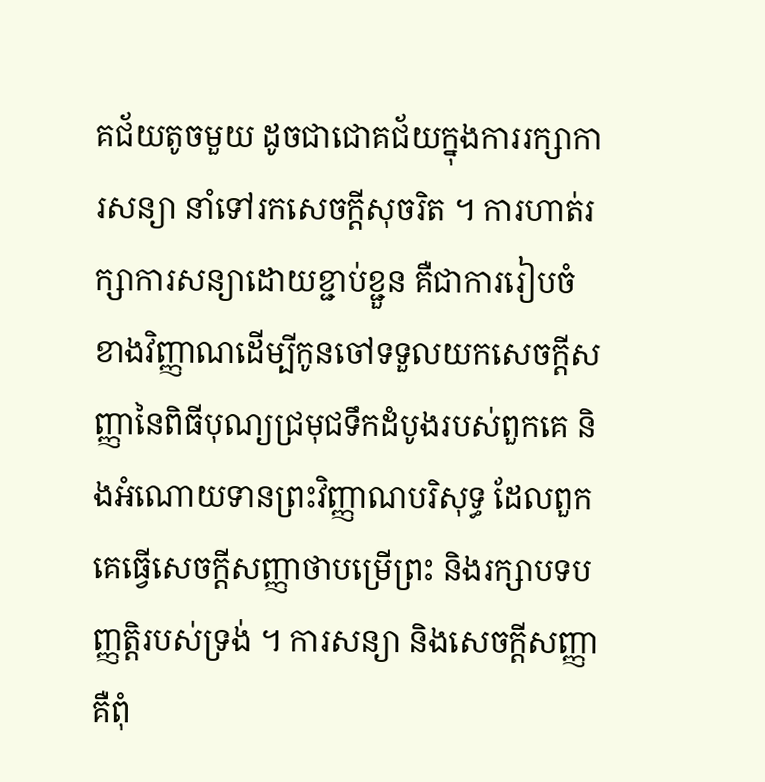គជ័យតូចមួយ ដូចជាជោគជ័យក្នុងការរក្សាការសន្យា នាំទៅរកសេចក្ដីសុចរិត ។ ការហាត់រក្សាការសន្យាដោយខ្ជាប់ខ្ជួន គឺជាការរៀបចំខាងវិញ្ញាណដើម្បីកូនចៅទទួលយកសេចក្ដីសញ្ញានៃពិធីបុណ្យជ្រមុជទឹកដំបូងរបស់ពួកគេ និងអំណោយទានព្រះវិញ្ញាណបរិសុទ្ធ ដែលពួកគេធ្វើសេចក្ដីសញ្ញាថាបម្រើព្រះ និងរក្សាបទបញ្ញត្តិរបស់ទ្រង់ ។ ការសន្យា និងសេចក្ដីសញ្ញា គឺពុំ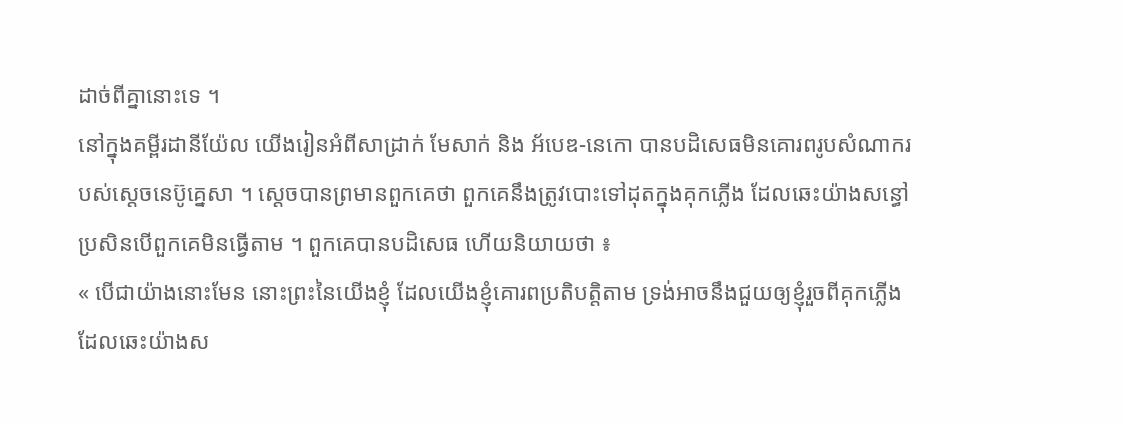ដាច់ពីគ្នានោះទេ ។
នៅក្នុងគម្ពីរដានីយ៉ែល យើងរៀនអំពីសាដ្រាក់ មែសាក់ និង អ័បេឌ-នេកោ បានបដិសេធមិនគោរពរូបសំណាករបស់ស្ដេចនេប៊ូគ្នេសា ។ ស្ដេចបានព្រមានពួកគេថា ពួកគេនឹងត្រូវបោះទៅដុតក្នុងគុកភ្លើង ដែលឆេះយ៉ាងសន្ធៅប្រសិនបើពួកគេមិនធ្វើតាម ។ ពួកគេបានបដិសេធ ហើយនិយាយថា ៖
« បើជាយ៉ាងនោះមែន នោះព្រះនៃយើងខ្ញុំ ដែលយើងខ្ញុំគោរពប្រតិបត្តិតាម ទ្រង់អាចនឹងជួយឲ្យខ្ញុំរួចពីគុកភ្លើង ដែលឆេះយ៉ាងស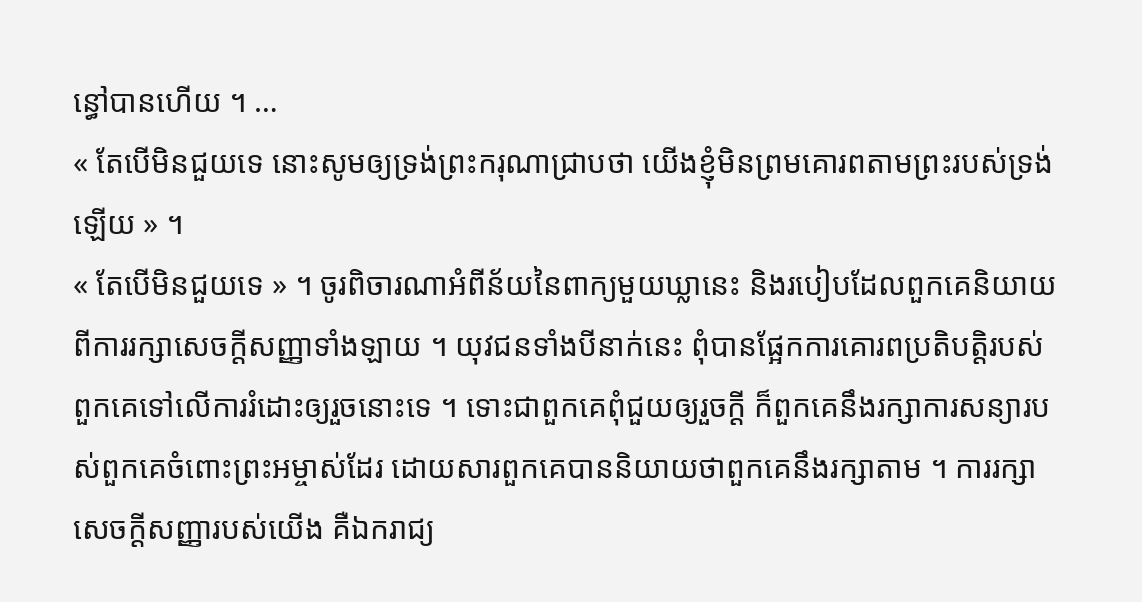ន្ធៅបានហើយ ។ …
« តែបើមិនជួយទេ នោះសូមឲ្យទ្រង់ព្រះករុណាជ្រាបថា យើងខ្ញុំមិនព្រមគោរពតាមព្រះរបស់ទ្រង់ឡើយ » ។
« តែបើមិនជួយទេ » ។ ចូរពិចារណាអំពីន័យនៃពាក្យមួយឃ្លានេះ និងរបៀបដែលពួកគេនិយាយពីការរក្សាសេចក្ដីសញ្ញាទាំងឡាយ ។ យុវជនទាំងបីនាក់នេះ ពុំបានផ្អែកការគោរពប្រតិបត្តិរបស់ពួកគេទៅលើការរំដោះឲ្យរួចនោះទេ ។ ទោះជាពួកគេពុំជួយឲ្យរួចក្ដី ក៏ពួកគេនឹងរក្សាការសន្យារបស់ពួកគេចំពោះព្រះអម្ចាស់ដែរ ដោយសារពួកគេបាននិយាយថាពួកគេនឹងរក្សាតាម ។ ការរក្សាសេចក្ដីសញ្ញារបស់យើង គឺឯករាជ្យ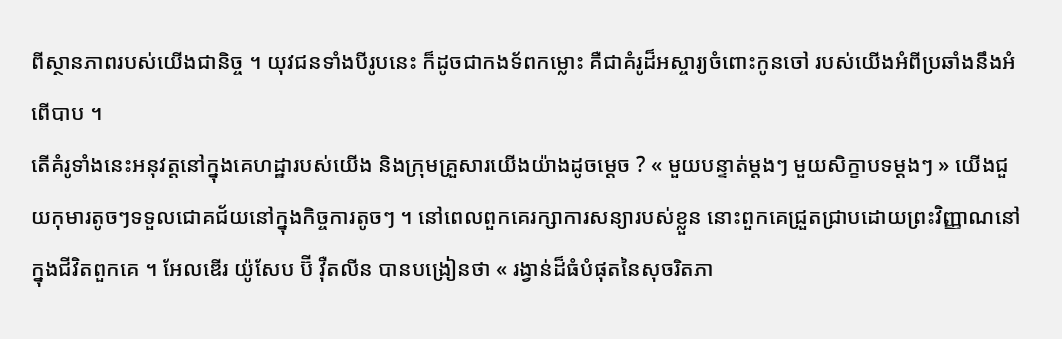ពីស្ថានភាពរបស់យើងជានិច្ច ។ យុវជនទាំងបីរូបនេះ ក៏ដូចជាកងទ័ពកម្លោះ គឺជាគំរូដ៏អស្ចារ្យចំពោះកូនចៅ របស់យើងអំពីប្រឆាំងនឹងអំពើបាប ។
តើគំរូទាំងនេះអនុវត្តនៅក្នុងគេហដ្ឋារបស់យើង និងក្រុមគ្រួសារយើងយ៉ាងដូចម្ដេច ? « មួយបន្ទាត់ម្ដងៗ មួយសិក្ខាបទម្ដងៗ » យើងជួយកុមារតូចៗទទួលជោគជ័យនៅក្នុងកិច្ចការតូចៗ ។ នៅពេលពួកគេរក្សាការសន្យារបស់ខ្លួន នោះពួកគេជ្រួតជ្រាបដោយព្រះវិញ្ញាណនៅក្នុងជីវិតពួកគេ ។ អែលឌើរ យ៉ូសែប ប៊ី វ៉ឺតលីន បានបង្រៀនថា « រង្វាន់ដ៏ធំបំផុតនៃសុចរិតភា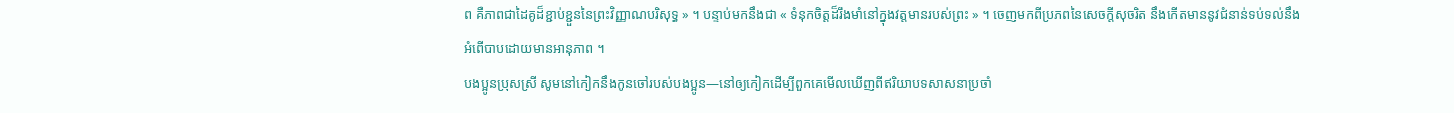ព គឺភាពជាដៃគូដ៏ខ្ជាប់ខ្ជួននៃព្រះវិញ្ញាណបរិសុទ្ធ » ។ បន្ទាប់មកនឹងជា « ទំនុកចិត្តដ៏រឹងមាំនៅក្នុងវត្តមានរបស់ព្រះ » ។ ចេញមកពីប្រភពនៃសេចក្ដីសុចរិត នឹងកើតមាននូវជំនាន់ទប់ទល់នឹងអំពើបាបដោយមានអានុភាព ។
បងប្អូនប្រុសស្រី សូមនៅកៀកនឹងកូនចៅរបស់បងប្អូន—នៅឲ្យកៀកដើម្បីពួកគេមើលឃើញពីឥរិយាបទសាសនាប្រចាំ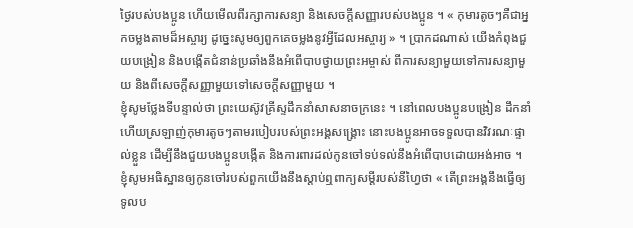ថ្ងៃរបស់បងប្អូន ហើយមើលពីរក្សាការសន្យា និងសេចក្ដីសញ្ញារបស់បងប្អូន ។ « កុមារតូចៗគឺជាអ្នកចម្លងតាមដ៏អស្ចារ្យ ដូច្នេះសូមឲ្យពួកគេចម្លងនូវអ្វីដែលអស្ចារ្យ » ។ ប្រាកដណាស់ យើងកំពុងជួយបង្រៀន និងបង្កើតជំនាន់ប្រឆាំងនឹងអំពើបាបថ្វាយព្រះអម្ចាស់ ពីការសន្យាមួយទៅការសន្យាមួយ និងពីសេចក្ដីសញ្ញាមួយទៅសេចក្ដីសញ្ញាមួយ ។
ខ្ញុំសូមថ្លែងទីបន្ទាល់ថា ព្រះយេស៊ូវគ្រីស្ទដឹកនាំសាសនាចក្រនេះ ។ នៅពេលបងប្អូនបង្រៀន ដឹកនាំ ហើយស្រឡាញ់កុមារតូចៗតាមរបៀបរបស់ព្រះអង្គសង្គ្រោះ នោះបងប្អូនអាចទទួលបានវិវរណៈផ្ទាល់ខ្លួន ដើម្បីនឹងជួយបងប្អូនបង្កើត និងការពារដល់កូនចៅទប់ទល់នឹងអំពើបាបដោយអង់អាច ។ ខ្ញុំសូមអធិស្ឋានឲ្យកូនចៅរបស់ពួកយើងនឹងស្ដាប់ឮពាក្យសម្ដីរបស់នីហ្វៃថា « តើព្រះអង្គនឹងធ្វើឲ្យទូលប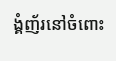ង្គំញ័រនៅចំពោះ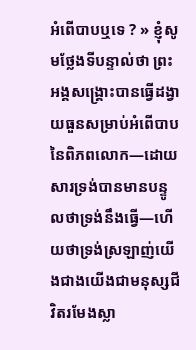អំពើបាបឬទេ ? » ខ្ញុំសូមថ្លែងទីបន្ទាល់ថា ព្រះអង្គសង្គ្រោះបានធ្វើដង្វាយធួនសម្រាប់អំពើបាបនៃពិភពលោក—ដោយសារទ្រង់បានមានបន្ទូលថាទ្រង់នឹងធ្វើ—ហើយថាទ្រង់ស្រឡាញ់យើងជាងយើងជាមនុស្សជីវិតរមែងស្លា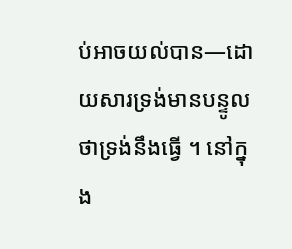ប់អាចយល់បាន—ដោយសារទ្រង់មានបន្ទូលថាទ្រង់នឹងធ្វើ ។ នៅក្នុង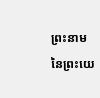ព្រះនាមនៃព្រះយេ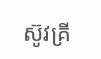ស៊ូវគ្រី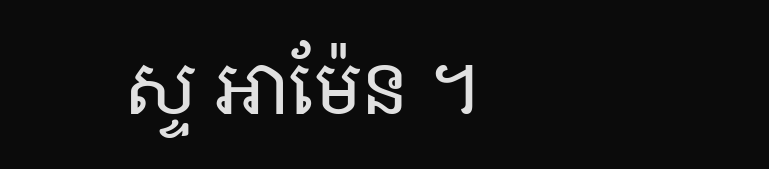ស្ទ អាម៉ែន ។